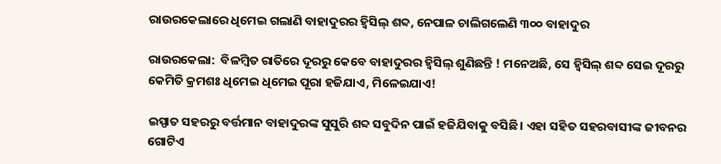ରାଉରକେଲାରେ ଧିମେଇ ଗଲାଣି ବାହାଦୁରର ହ୍ବିସିଲ୍‌ ଶବ୍ଦ, ନେପାଳ ଚାଲିଗଲେଣି ୩୦୦ ବାହାଦୁର

ରାଉରକେଲା:  ବିଳମ୍ବିତ ରାତିରେ ଦୂରରୁ କେବେ ବାହାଦୁରର ହ୍ବିସିଲ୍‌ ଶୁଣିଛନ୍ତି ! ମନେଅଛି, ସେ ହ୍ବିସିଲ୍‌ ଶବ୍ଦ ସେଇ ଦୂରରୁ କେମିତି କ୍ରମଶଃ ଧିମେଇ ଧିମେଇ ପୂରା ହଜିଯାଏ, ମିଳେଇଯାଏ!

ଇସ୍ପାତ ସହରରୁ ବର୍ତ୍ତମାନ ବାହାଦୁରଙ୍କ ସୁସୁରି ଶବ୍ଦ ସବୁଦିନ ପାଇଁ ହଜିଯିବାକୁ ବସିଛି। ଏହା ସହିତ ସହରବାସୀଙ୍କ ଜୀବନର ଗୋଟିଏ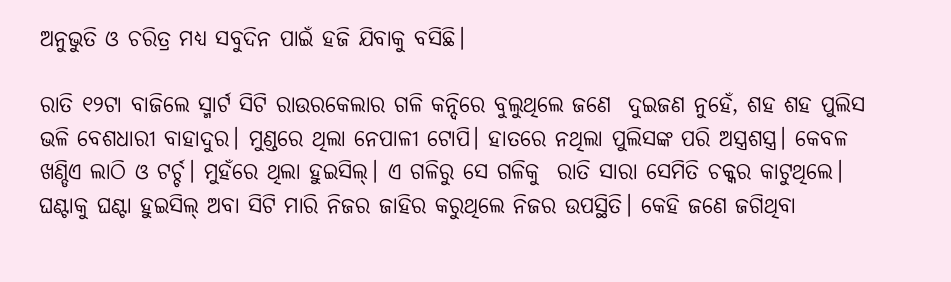ଅନୁଭୁତି ଓ ଚରିତ୍ର ମଧ୍ୟ ସବୁଦିନ ପାଇଁ ହଜି ଯିବାକୁ ବସିଛି।

ରାତି ୧୨ଟା ବାଜିଲେ ସ୍ମାର୍ଟ ସିଟି ରାଉରକେଲାର ଗଳି କନ୍ଦିରେ ବୁଲୁଥିଲେ ଜଣେ  ଦୁଇଜଣ ନୁହେଁ, ଶହ ଶହ ପୁଲିସ ଭଳି ବେଶଧାରୀ ବାହାଦୁର। ମୁଣ୍ଡରେ ଥିଲା ନେପାଳୀ ଟୋପି। ହାତରେ ନଥିଲା ପୁଲିସଙ୍କ ପରି ଅସ୍ତ୍ରଶସ୍ତ୍ର। କେବଳ ଖଣ୍ଡିଏ ଲାଠି ଓ ଟର୍ଚ୍ଚ। ମୁହଁରେ ଥିଲା ହୁଇସିଲ୍‌। ଏ ଗଳିରୁ ସେ ଗଳିକୁ  ରାତି ସାରା ସେମିତି ଚକ୍କର କାଟୁଥିଲେ। ଘଣ୍ଟାକୁ ଘଣ୍ଟା ହୁଇସିଲ୍‌ ଅବା ସିଟି ମାରି ନିଜର ଜାହିର କରୁଥିଲେ ନିଜର ଉପସ୍ଥିତି। କେହି ଜଣେ ଜଗିଥିବା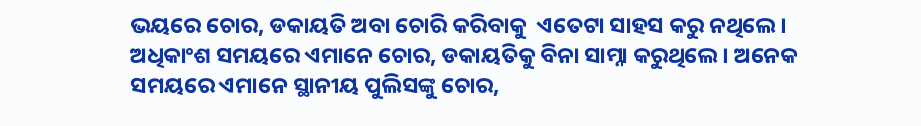ଭୟରେ ଚୋର, ଡକାୟତି ଅବା ଚୋରି କରିବାକୁ  ଏତେଟା ସାହସ କରୁ ନଥିଲେ। ଅଧିକାଂଶ ସମୟରେ ଏମାନେ ଚୋର, ଡକାୟତିକୁ ବିନା ସାମ୍ନା କରୁଥିଲେ। ଅନେକ ସମୟରେ ଏମାନେ ସ୍ଥାନୀୟ ପୁଲିସଙ୍କୁ ଚୋର,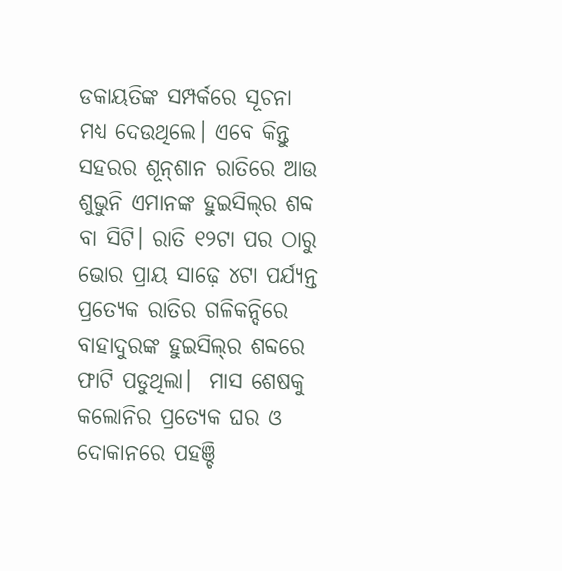ଡକାୟତିଙ୍କ ସମ୍ପର୍କରେ ସୂଚନା ମଧ୍ୟ ଦେଉଥିଲେ। ଏବେ କିନ୍ତୁ ସହରର ଶୂନ୍‌ଶାନ ରାତିରେ ଆଉ ଶୁଭୁନି ଏମାନଙ୍କ ହୁଇସିଲ୍‌ର ଶବ୍ଦ ବା ସିଟି। ରାତି ୧୨ଟା ପର ଠାରୁ ଭୋର ପ୍ରାୟ ସାଢ଼େ ୪ଟା ପର୍ଯ୍ୟନ୍ତ ପ୍ରତ୍ୟେକ ରାତିର ଗଳିକନ୍ଦିରେ  ବାହାଦୁରଙ୍କ ହୁଇସିଲ୍‌ର ଶବ୍ଦରେ ଫାଟି ପଡୁଥିଲା।  ମାସ ଶେଷକୁ କଲୋନିର ପ୍ରତ୍ୟେକ ଘର ଓ ଦୋକାନରେ ପହଞ୍ଚି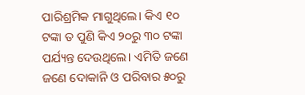ପାରିଶ୍ରମିକ ମାଗୁଥିଲେ। କିଏ ୧୦ ଟଙ୍କା ତ ପୁଣି କିଏ ୨୦ରୁ ୩୦ ଟଙ୍କା ପର୍ଯ୍ୟନ୍ତ ଦେଉଥିଲେ। ଏମିତି ଜଣେ ଜଣେ ଦୋକାନି ଓ ପରିବାର ୫୦ରୁ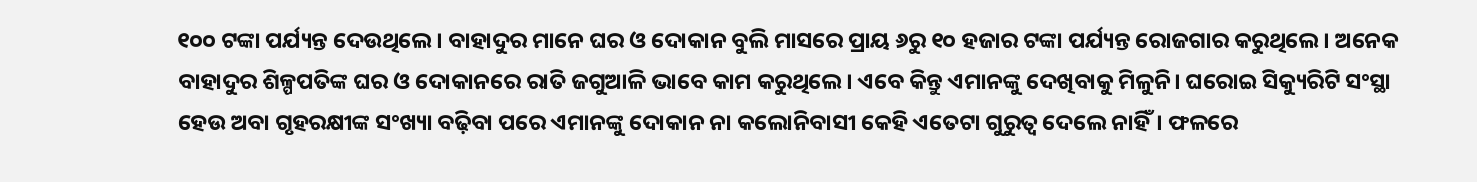୧୦୦ ଟଙ୍କା ପର୍ଯ୍ୟନ୍ତ ଦେଉଥିଲେ। ବାହାଦୁର ମାନେ ଘର ଓ ଦୋକାନ ବୁଲି ମାସରେ ପ୍ରାୟ ୬ରୁ ୧୦ ହଜାର ଟଙ୍କା ପର୍ଯ୍ୟନ୍ତ ରୋଜଗାର କରୁଥିଲେ। ଅନେକ ବାହାଦୁର ଶିଳ୍ପପତିଙ୍କ ଘର ଓ ଦୋକାନରେ ରାତି ଜଗୁଆଳି ଭାବେ କାମ କରୁଥିଲେ। ଏବେ କିନ୍ତୁ ଏମାନଙ୍କୁ ଦେଖିବାକୁ ମିଳୁନି। ଘରୋଇ ସିକ୍ୟୁରିଟି ସଂସ୍ଥା ହେଉ ଅବା ଗୃହରକ୍ଷୀଙ୍କ ସଂଖ୍ୟା ବଢ଼ିବା ପରେ ଏମାନଙ୍କୁ ଦୋକାନ ନା କଲୋନିବାସୀ କେହି ଏତେଟା ଗୁରୁତ୍ବ ଦେଲେ ନାହିଁ। ଫଳରେ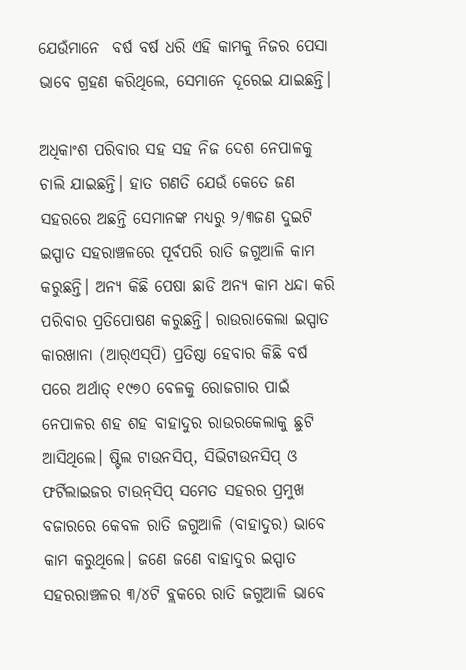ଯେଉଁମାନେ  ବର୍ଷ ବର୍ଷ ଧରି ଏହି କାମକୁ ନିଜର ପେସା ଭାବେ ଗ୍ରହଣ କରିଥିଲେ, ସେମାନେ ଦୂରେଇ ଯାଇଛନ୍ତି।

ଅଧିକାଂଶ ପରିବାର ସହ ସହ ନିଜ ଦେଶ ନେପାଳକୁ ଚାଲି ଯାଇଛନ୍ତି। ହାତ ଗଣତି ଯେଉଁ କେତେ ଜଣ ସହରରେ ଅଛନ୍ତି ସେମାନଙ୍କ ମଧ୍ୟରୁ ୨/୩ଜଣ ଦୁଇଟି ଇସ୍ପାତ ସହରାଞ୍ଚଳରେ ପୂର୍ବପରି ରାତି ଜଗୁଆଳି କାମ କରୁଛନ୍ତି। ଅନ୍ୟ କିଛି ପେଷା ଛାଡି ଅନ୍ୟ କାମ ଧନ୍ଦା କରି ପରିବାର ପ୍ରତିପୋଷଣ କରୁଛନ୍ତି। ରାଉରାକେଲା ଇସ୍ପାତ କାରଖାନା (ଆର୍‌ଏସ୍‌ପି) ପ୍ରତିଷ୍ଠା ହେବାର କିଛି ବର୍ଷ ପରେ ଅର୍ଥାତ୍‌ ୧୯୭୦ ବେଳକୁ ରୋଜଗାର ପାଇଁ ନେପାଳର ଶହ ଶହ ବାହାଦୁର ରାଉରକେଲାକୁ ଛୁଟି ଆସିଥିଲେ। ଷ୍ଟିଲ ଟାଉନସିପ୍‌, ସିଭିଟାଉନସିପ୍‌ ଓ ଫର୍ଟିଲାଇଜର ଟାଉନ୍‌ସିପ୍‌ ସମେତ ସହରର ପ୍ରମୁଖ ବଜାରରେ କେବଳ ରାତି ଜଗୁଆଳି (ବାହାଦୁର) ଭାବେ କାମ କରୁଥିଲେ। ଜଣେ ଜଣେ ବାହାଦୁର ଇସ୍ପାତ ସହରରାଞ୍ଚଳର ୩/୪ଟି ବ୍ଲକରେ ରାତି ଜଗୁଆଳି ଭାବେ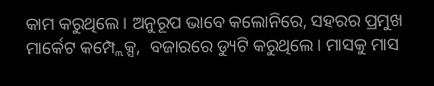କାମ କରୁଥିଲେ। ଅନୁରୂପ ଭାବେ କଲୋନିରେ, ସହରର ପ୍ରମୁଖ  ମାର୍କେଟ କମ୍ପ୍ଲେକ୍ସ,  ବଜାରରେ ଡ୍ୟୁଟି କରୁଥିଲେ। ମାସକୁ ମାସ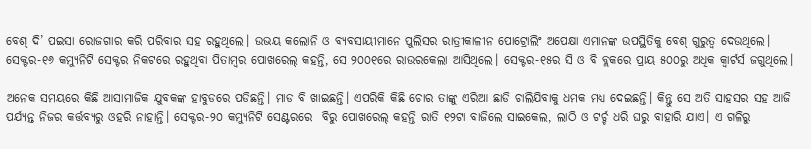ବେଶ୍‌ ଦି’ ପଇସା ରୋଜଗାର କରି ପରିବାର ସହ ରହୁଥିଲେ। ଉଭୟ କଲୋନି ଓ ବ୍ୟବସାୟୀମାନେ ପୁଲିସର ରାତ୍ରୀକାଳୀନ ପୋଟ୍ରୋଲିଂ ଅପେକ୍ଷା ଏମାନଙ୍କ ଉପସ୍ଥିତିକୁ ବେଶ୍‌ ଗୁରୁତ୍ବ ଦେଉଥିଲେ। ସେକ୍ଟର-୧୬ କମ୍ୟୁନିଟି ସେକ୍ଟର ନିକଟରେ ରହୁଥିବା ପିତାମ୍ବର ପୋଖରେଲ୍‌ କହନ୍ତି, ସେ ୨୦୦୧ରେ ରାଉରକେଲା ଆସିଥିଲେ। ସେକ୍ଟର-୧୫ର ସି ଓ ବି ବ୍ଲକରେ ପ୍ରାୟ ୫୦୦ରୁ ଅଧିକ କ୍ବାର୍ଟର୍ସ ଜଗୁଥିଲେ।

ଅନେକ ସମୟରେ କିଛି ଆସାମାଜିକ ଯୁବକଙ୍କ ହାବୁଡରେ ପଡିଛନ୍ତି। ମାଡ ବି ଖାଇଛନ୍ତି। ଏପରିକି କିଛି ଚୋର ତାଙ୍କୁ ଏରିଆ ଛାଡି ଚାଲିଯିବାକୁ ଧମକ ମଧ୍ୟ ଦେଇଛନ୍ତି। କିନ୍ତୁ ସେ ଅତି ସାହସର ସହ ଆଜି ପର୍ଯ୍ୟନ୍ତ ନିଜର କର୍ତ୍ତବ୍ୟରୁ ଓହରି ନାହାନ୍ତି। ସେକ୍ଟର-୨୦ କମ୍ୟୁନିଟି ସେଣ୍ଟରରେ  ବିରୁ ପୋଖରେଲ୍‌ କହନ୍ତି ରାତି ୧୨ଟା ବାଜିଲେ ସାଇକେଲ, ଲାଠି ଓ ଟର୍ଚ୍ଚ ଧରି ଘରୁ ବାହାରି ଯାଏ। ଏ ଗଳିରୁ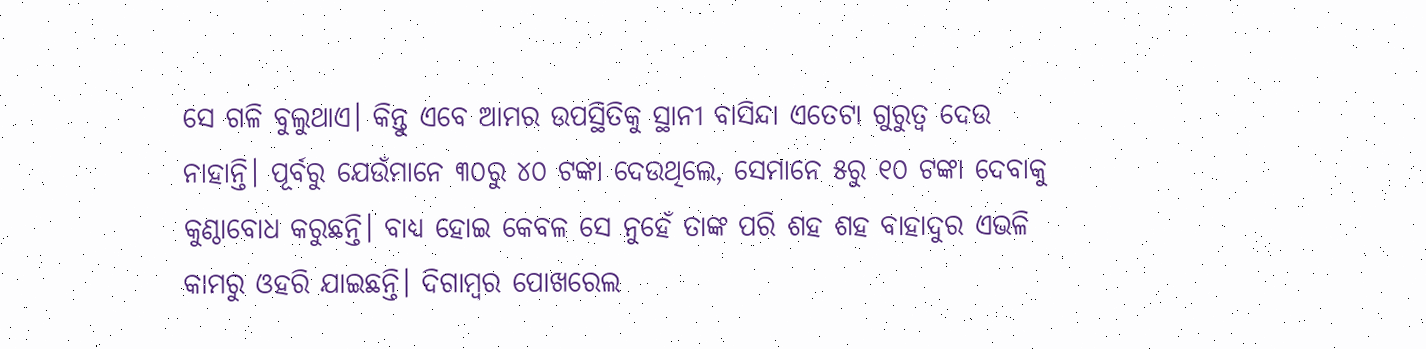ସେ ଗଳି ବୁଲୁଥାଏ। କିନ୍ତୁ ଏବେ ଆମର ଉପସ୍ଥିତିକୁ ସ୍ଥାନୀ ବାସିନ୍ଦା ଏତେଟା ଗୁରୁତ୍ବ ଦେଉ ନାହାନ୍ତି। ପୂର୍ବରୁ ଯେଉଁମାନେ ୩୦ରୁ ୪୦ ଟଙ୍କା ଦେଉଥିଲେ, ସେମାନେ ୫ରୁ ୧୦ ଟଙ୍କା ଦେବାକୁ କୁଣ୍ଠାବୋଧ କରୁଛନ୍ତି। ବାଧ୍ୟ ହୋଇ କେବଳ ସେ ନୁହେଁ ତାଙ୍କ ପରି ଶହ ଶହ ବାହାଦୁର ଏଭଳି କାମରୁ ଓହରି ଯାଇଛନ୍ତି। ଦିଗାମ୍ବର ପୋଖରେଲ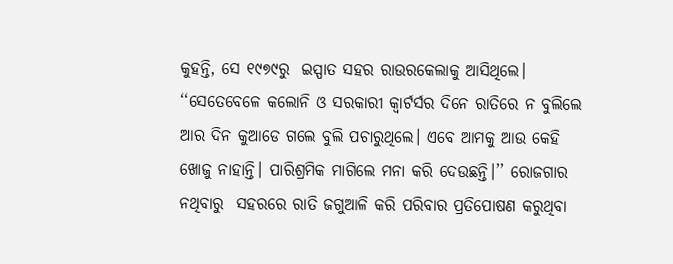କୁହନ୍ତି, ସେ ୧୯୭୯ରୁ  ଇସ୍ପାତ ସହର ରାଉରକେଲାକୁ ଆସିଥିଲେ। ‘‘ସେତେବେଳେ କଲୋନି ଓ ସରକାରୀ କ୍ବାର୍ଟର୍ସର ଦିନେ ରାତିରେ ନ ବୁଲିଲେ ଆର ଦିନ କୁଆଡେ ଗଲେ ବୁଲି ପଚାରୁଥିଲେ। ଏବେ ଆମକୁ ଆଉ କେହି ଖୋଜୁ ନାହାନ୍ତି। ପାରିଶ୍ରମିକ ମାଗିଲେ ମନା କରି ଦେଉଛନ୍ତି।’’ ରୋଜଗାର ନଥିବାରୁ  ସହରରେ ରାତି ଜଗୁଆଳି କରି ପରିବାର ପ୍ରତିପୋଷଣ କରୁଥିବା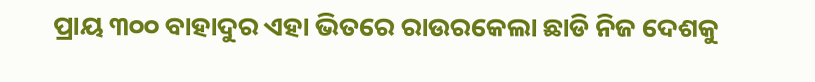ପ୍ରାୟ ୩୦୦ ବାହାଦୁର ଏହା ଭିତରେ ରାଉରକେଲା ଛାଡି ନି‌ଜ ଦେଶକୁ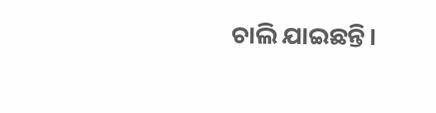ଚାଲି ଯାଇଛନ୍ତି।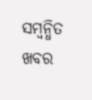ସମ୍ବନ୍ଧିତ ଖବର